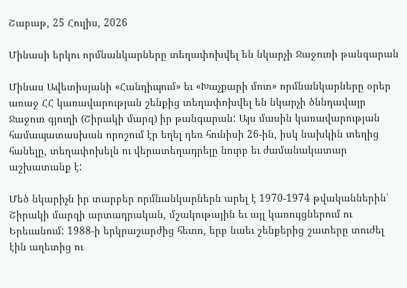Շաբաթ, 25 Հուլիս, 2026

Մինասի երկու որմնանկարները տեղափոխվել են նկարչի Ջաջուռի թանգարան

Մինաս Ավետիսյանի «Հանդիպում» եւ «Խաչքարի մոտ» որմնանկարները օրեր առաջ ՀՀ կառավարության շենքից տեղափոխվել են նկարչի ծննդավայր Ջաջուռ գյուղի (Շիրակի մարզ) իր թանգարան: Այս մասին կառավարության համապատասխան որոշում էր եղել դեռ հունիսի 26-ին, իսկ նախկին տեղից հանելը, տեղափոխելն ու վերատեղադրելը նուրբ եւ ժամանակատար աշխատանք է:

Մեծ նկարիչն իր տարբեր որմնանկարներն արել է 1970-1974 թվականներին՝ Շիրակի մարզի արտադրական, մշակութային եւ այլ կառույցներում ու Երեւանում: 1988-ի երկրաշարժից հետո, երբ նաեւ շենքերից շատերը տուժել էին աղետից ու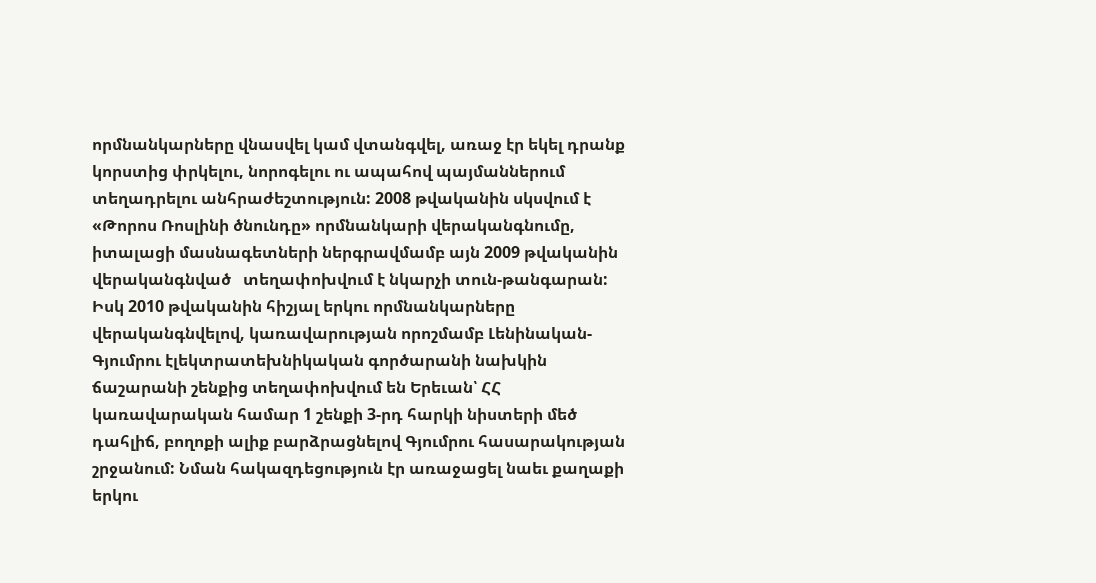որմնանկարները վնասվել կամ վտանգվել, առաջ էր եկել դրանք կորստից փրկելու, նորոգելու ու ապահով պայմաններում տեղադրելու անհրաժեշտություն: 2008 թվականին սկսվում է «Թորոս Ռոսլինի ծնունդը» որմնանկարի վերականգնումը, իտալացի մասնագետների ներգրավմամբ այն 2009 թվականին վերականգնված   տեղափոխվում է նկարչի տուն-թանգարան: Իսկ 2010 թվականին հիշյալ երկու որմնանկարները վերականգնվելով, կառավարության որոշմամբ Լենինական-Գյումրու էլեկտրատեխնիկական գործարանի նախկին ճաշարանի շենքից տեղափոխվում են Երեւան՝ ՀՀ կառավարական համար 1 շենքի 3-րդ հարկի նիստերի մեծ դահլիճ, բողոքի ալիք բարձրացնելով Գյումրու հասարակության շրջանում: Նման հակազդեցություն էր առաջացել նաեւ քաղաքի երկու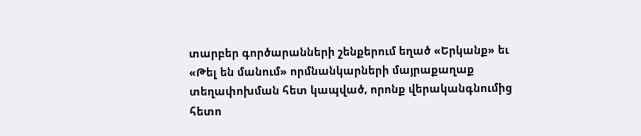տարբեր գործարանների շենքերում եղած «Երկանք» եւ «Թել են մանում» որմնանկարների մայրաքաղաք տեղափոխման հետ կապված, որոնք վերականգնումից հետո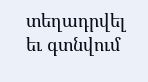տեղադրվել եւ գտնվում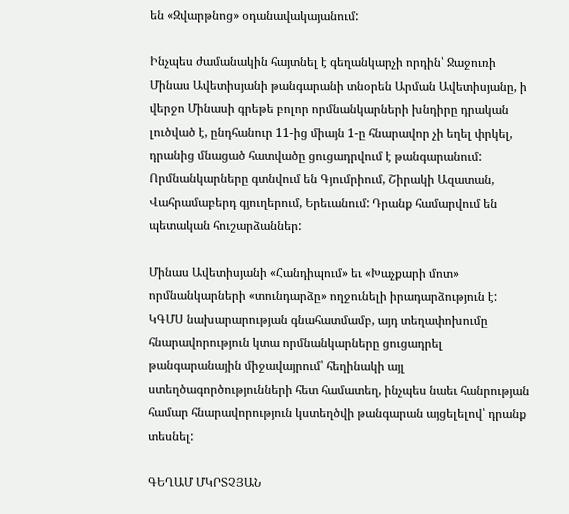են «Զվարթնոց» օդանավակայանում:

Ինչպես ժամանակին հայտնել է գեղանկարչի որդին՝ Ջաջուռի Մինաս Ավետիսյանի թանգարանի տնօրեն Արման Ավետիսյանը, ի վերջո Մինասի գրեթե բոլոր որմնանկարների խնդիրը դրական լուծված է, ընդհանուր 11-ից միայն 1-ը հնարավոր չի եղել փրկել, դրանից մնացած հատվածը ցուցադրվում է թանգարանում: Որմնանկարները գտնվում են Գյումրիում, Շիրակի Ազատան, Վահրամաբերդ գյուղերում, Երեւանում: Դրանք համարվում են պետական հուշարձաններ:

Մինաս Ավետիսյանի «Հանդիպում» եւ «Խաչքարի մոտ» որմնանկարների «տունդարձը» ողջունելի իրադարձություն է: ԿԳՄՍ նախարարության գնահատմամբ, այդ տեղափոխումը հնարավորություն կտա որմնանկարները ցուցադրել թանգարանային միջավայրում՝ հեղինակի այլ ստեղծագործությունների հետ համատեղ, ինչպես նաեւ հանրության համար հնարավորություն կստեղծվի թանգարան այցելելով՝ դրանք տեսնել:

ԳԵՂԱՄ ՄԿՐՏՉՅԱՆ